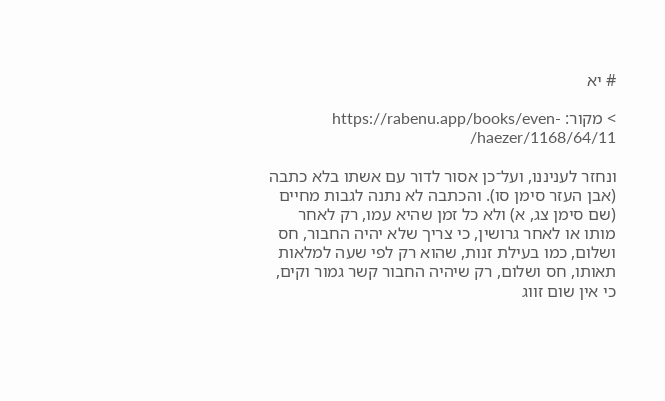# יא

> מקור: https://rabenu.app/books/even-haezer/1168/64/11/

ונחזר לעניננו, ועל־כן אסור לדור עם אשתו בלא כתבה (אבן העזר סימן סו). והכתבה לא נתנה לגבות מחיים (שם סימן צג, א) ולא כל זמן שהיא עמו, רק לאחר מותו או לאחר גרושין, כי צריך שלא יהיה החבור, חס ושלום, כמו בעילת זנות, שהוא רק לפי שעה למלאות תאותו, חס ושלום, רק שיהיה החבור קשר גמור וקים, כי אין שום זווג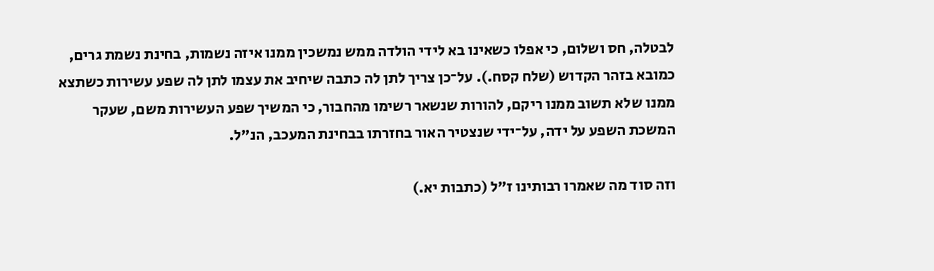לבטלה, חס ושלום, כי אפלו כשאינו בא לידי הולדה ממש נמשכין ממנו איזה נשמות, בחינת נשמת גרים, כמובא בזהר הקדוש (שלח קסח.). על־כן צריך לתן לה כתבה שיחיב את עצמו לתן לה שפע עשירות כשתצא ממנו שלא תשוב ממנו ריקם, להורות שנשאר רשימו מהחבור, כי המשיך שפע העשירות משם, שעקר המשכת השפע על ידה, על־ידי שנצטיר האור בחזרתו בבחינת המעכב, הנ"ל.

וזה סוד מה שאמרו רבותינו ז"ל (כתבות יא.)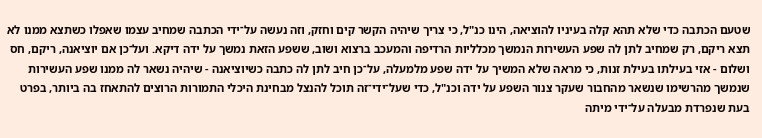שטעם הכתבה כדי שלא תהא קלה בעיניו להוציאה, הינו כנ"ל, כי צריך שיהיה הקשר קים וחזק, וזה נעשה על־ידי הכתבה שמחיב עצמו שאפלו כשתצא ממנו לא תצא ריקם, רק שמחיב לתן לה שפע העשירות הנמשך מכלליות הרדיפה והמעכב ברצוא ושוב, ששפע הזאת נמשך על ידה דיקא. ועל־כן אם יוציאנה, ריקם, חס ושלום - אזי בעילתו בעילת זנות, כי מראה שלא המשיך על ידה שפע מלמעלה, על־כן חיב לתן לה כתבה כשיוציאנה - שיהיה נשאר לה ממנו שפע העשירות שנמשך מהרשימו שנשאר מהחבור שעקר צנור השפע על ידה וכנ"ל, כדי שעל־ידי־זה תוכל להנצל מבחינת היכלי התמורות הרוצים להתאחז בה ביותר, בפרט בעת שנפרדת מבעלה על־ידי מיתה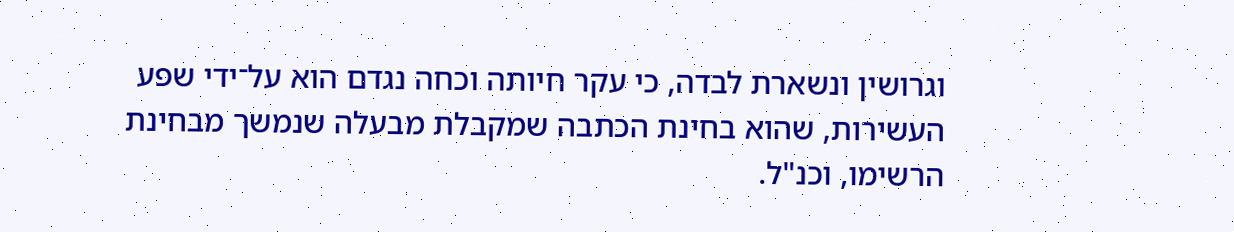וגרושין ונשארת לבדה, כי עקר חיותה וכחה נגדם הוא על־ידי שפע העשירות, שהוא בחינת הכתבה שמקבלת מבעלה שנמשך מבחינת הרשימו, וכנ"ל.